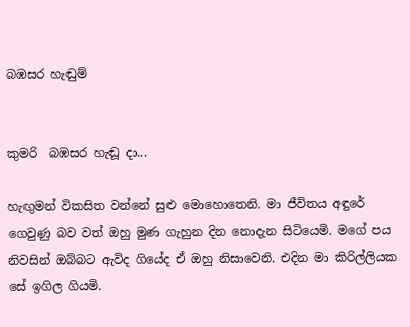බඹසර හැඬුම්


කුමරි  බඹසර හැඬූ දා...

හැඟුමන් විකසිත වන්නේ සුළු මොහොතෙනි. මා ජීවිතය අඳුරේ ගෙවුණු බව වත් ඔහු මුණ ගැහුන දින නොදැන සිටියෙමි. මගේ පය නිවසින් ඔබ්බට ඇවිද ගියේද ඒ ඔහු නිසාවෙනි. එදින මා කිරිල්ලියක සේ ඉගිල ගියමි.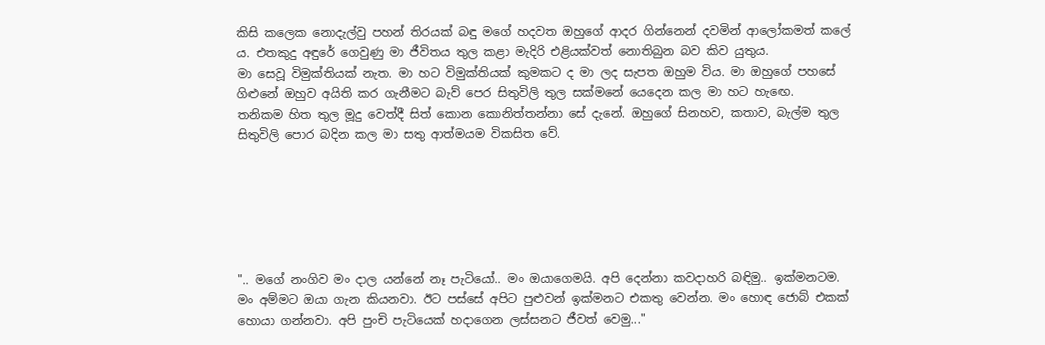කිසි කලෙක නොදැල්වු පහන් තිරයක් බඳු මගේ හදවත ඔහුගේ ආදර ගින්නෙන් දවමින් ආලෝකමත් කලේ ය. එතකුදු අඳුරේ ගෙවුණු මා ජීවිතය තුල කළා මැදිරි එළියක්වත් නොතිබුන බව කිව යුතුය.
මා සෙවූ විමුක්තියක් නැත. මා හට විමුක්තියක් කුමකට ද මා ලද සැපත ඔහුම විය. මා ඔහුගේ පහසේ ගිළුනේ ඔහුව අයිති කර ගැනීමට බැව් පෙර සිතුවිලි තුල සක්මනේ යෙදෙන කල මා හට හැඟෙ.
තනිකම හිත තුල මූදු වෙත්දී සිත් කොන කොනිත්තන්නා සේ දැනේ. ඔහුගේ සිනහව, කතාව, බැල්ම තුල සිතුවිලි පොර බදින කල මා සතු ආත්මයම විකසිත වේ.






".. මගේ නංගිව මං දාල යන්නේ නෑ පැටියෝ.. මං ඔයාගෙමයි. අපි දෙන්නා කවදාහරි බඳිමු.. ඉක්මනටම. මං අම්මට ඔයා ගැන කියනවා. ඊට පස්සේ අපිට පුළුවන් ඉක්මනට එකතු වෙන්න. මං හොඳ ජොබ් එකක් හොයා ගන්නවා. අපි පුංචි පැටියෙක් හදාගෙන ලස්සනට ජීවත් වෙමු..."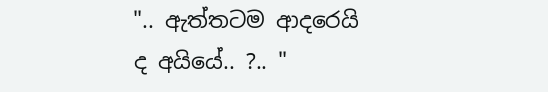".. ඇත්තටම ආදරෙයි ද අයියේ.. ?.. "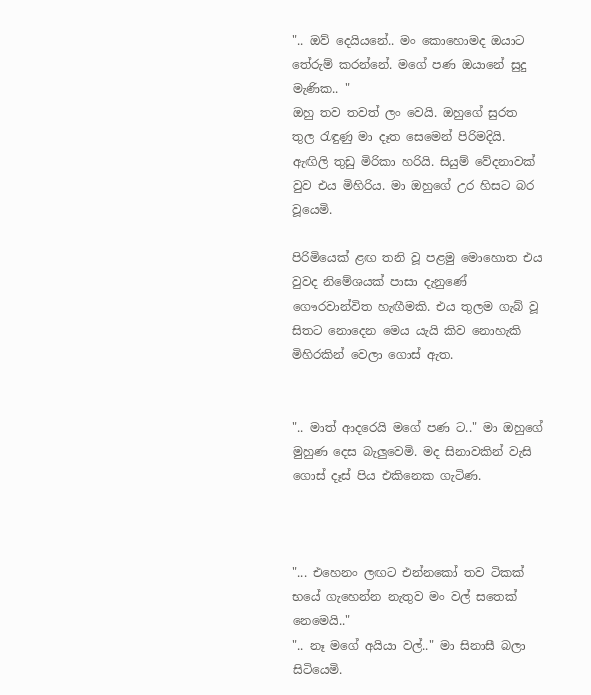".. ඔව් දෙයියනේ.. මං කොහොමද ඔයාට තේරුම් කරන්නේ. මගේ පණ ඔයානේ සුදු මැණික.. "
ඔහු තව තවත් ලං වෙයි. ඔහුගේ සුරත තුල රැඳුණු මා දෑත සෙමෙන් පිරිමදියි. ඇඟිලි තුඩු මිරිකා හරියි. සියුම් වේදනාවක් වුව එය මිහිරිය. මා ඔහුගේ උර හිසට බර වූයෙමි.

පිරිමියෙක් ළඟ තනි වූ පළමු මොහොත එය වුවද නිමේශයක් පාසා දැනුණේ ගෞරවාන්විත හැඟීමකි. එය තුලම ගැබ් වූ සිතට නොදෙන මෙය යැයි කිව නොහැකි මිහිරකින් වෙලා ගොස් ඇත.


".. මාත් ආදරෙයි මගේ පණ ට.." මා ඔහුගේ මුහුණ දෙස බැලුවෙමි. මද සිනාවකින් වැසි ගොස් දෑස් පිය එකිනෙක ගැටිණ.



"... එහෙනං ලඟට එන්නකෝ තව ටිකක් භයේ ගැහෙන්න නැතුව මං වල් සතෙක් නෙමෙයි.."
".. නෑ මගේ අයියා වල්.." මා සිනාසී බලා සිටියෙමි.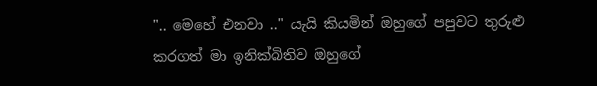".. මෙහේ එනවා .." යැයි කියමින් ඔහුගේ පපුවට තුරුළු කරගත් මා ඉනික්බිතිව ඔහුගේ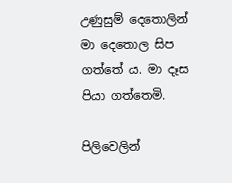උණුසුම් දෙතොලින් මා දෙතොල සිප ගත්තේ ය. මා දෑස පියා ගත්තෙමි.

පිලිවෙලින්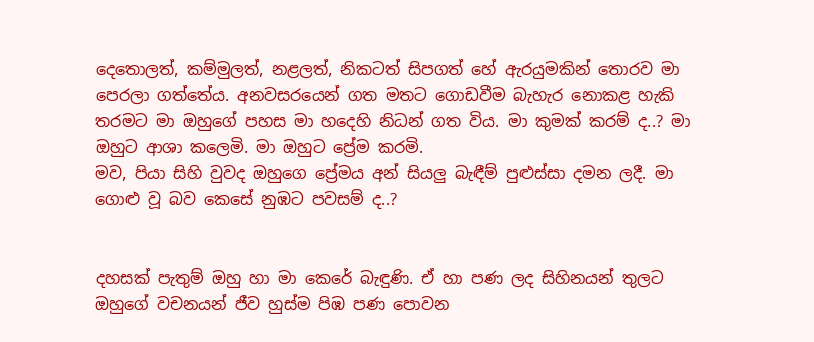දෙතොලත්, කම්මුලත්, නළලත්, නිකටත් සිපගත් හේ ඇරයුමකින් තොරව මා පෙරලා ගත්තේය. අනවසරයෙන් ගත මතට ගොඩවීම බැහැර නොකළ හැකි තරමට මා ඔහුගේ පහස මා හදෙහි නිධන් ගත විය. මා කුමක් කරම් ද..? මා ඔහුට ආශා කලෙමි. මා ඔහුට ප්‍රේම කරමි.
මව, පියා සිහි වුවද ඔහුගෙ ප්‍රේමය අන් සියලු බැඳීම් පුළුස්සා දමන ලදී. මා ගොළු වූ බව කෙසේ නුඹට පවසම් ද..?


දහසක් පැතුම් ඔහු හා මා කෙරේ බැඳුණි. ඒ හා පණ ලද සිහිනයන් තුලට ඔහුගේ වචනයන් ජීව හුස්ම පිඹ පණ පොවන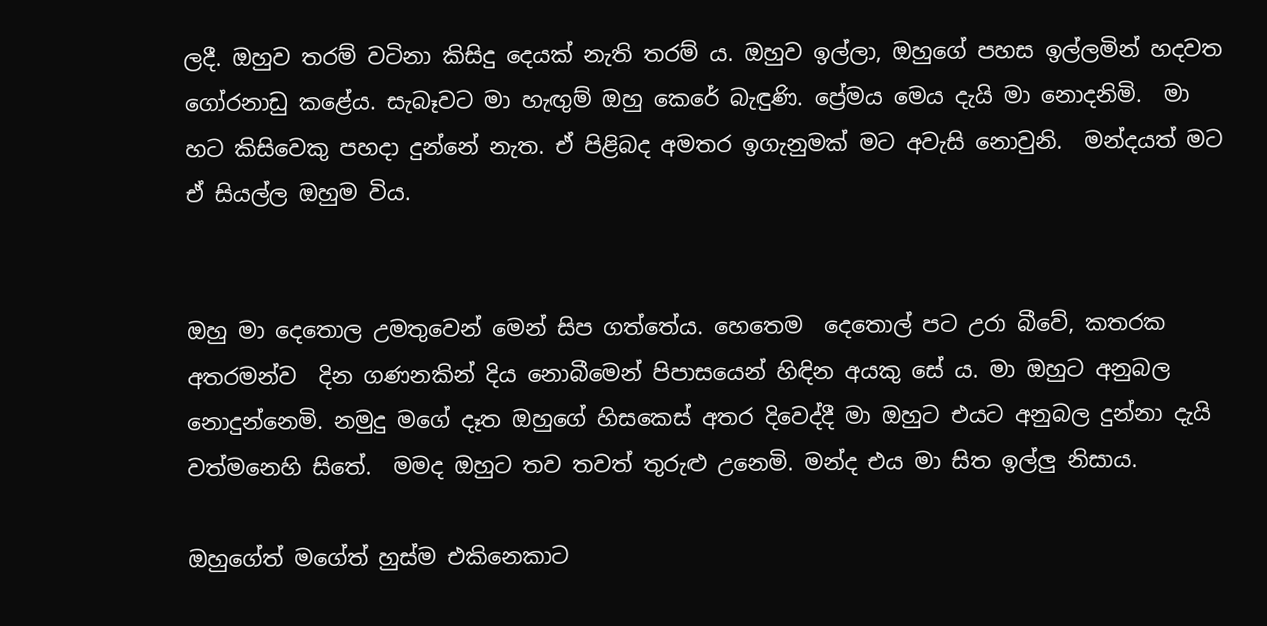ලදී. ඔහුව තරම් වටිනා කිසිදු දෙයක් නැති තරම් ය. ඔහුව ඉල්ලා, ඔහුගේ පහස ඉල්ලමින් හදවත ගෝරනාඩු කළේය. සැබෑවට මා හැඟුම් ඔහු කෙරේ බැඳුණි. ප්‍රේමය මෙය දැයි මා නොදනිමි.  මා හට කිසිවෙකු පහදා දුන්නේ නැත. ඒ පිළිබද අමතර ඉගැනුමක් මට අවැසි නොවුනි.  මන්දයත් මට ඒ සියල්ල ඔහුම විය.


ඔහු මා දෙතොල උමතුවෙන් මෙන් සිප ගත්තේය. හෙතෙම  දෙතොල් පට උරා බීවේ, කතරක අතරමන්ව  දින ගණනකින් දිය නොබීමෙන් පිපාසයෙන් හිඳින අයකු සේ ය. මා ඔහුට අනුබල නොදුන්නෙමි. නමුදු මගේ දෑත ඔහුගේ හිසකෙස් අතර දිවෙද්දී මා ඔහුට එයට අනුබල දුන්නා දැයි වත්මනෙහි සිතේ.  මමද ඔහුට තව තවත් තුරුළු උනෙමි. මන්ද එය මා සිත ඉල්ලු නිසාය.

ඔහුගේත් මගේත් හුස්ම එකිනෙකාට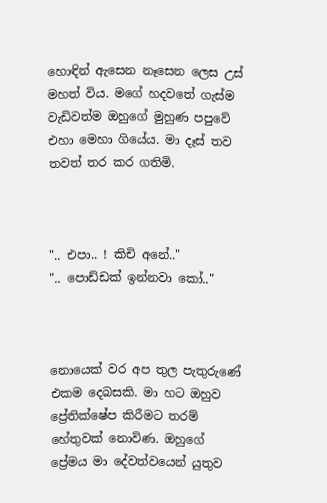හොඳින් ඇසෙන නෑසෙන ලෙස උස් මහත් විය. මගේ හදවතේ ගැස්ම වැඩිවත්ම ඔහුගේ මුහුණ පපුවේ එහා මෙහා ගියේය. මා දෑස් තව තවත් තර කර ගතිමි.



".. එපා.. ! කිචි අනේ.."
".. පොඩ්ඩක් ඉන්නවා කෝ.."



නොයෙක් වර අප තුල පැතුරුණේ එකම දෙබසකි. මා හට ඔහුව ප්‍රේතික්ෂේප කිරීමට තරම් හේතුවක් නොවිණ. ඔහුගේ ප්‍රේමය මා දේවත්වයෙන් යුතුව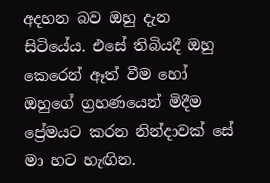අදහන බව ඔහු දැන සිටියේය. එසේ තිබියදී ඔහු කෙරෙන් ඈත් වීම හෝ ඔහුගේ ග්‍රහණයෙන් මිදීම ප්‍රේමයට කරන නින්දාවක් සේ මා හට හැඟින.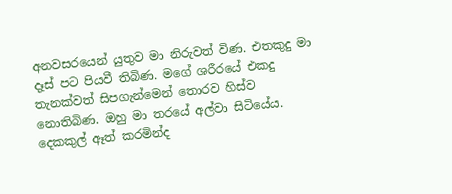අනවසරයෙන් යුතුව මා නිරුවත් විණ. එතකුදු මා දෑස් පට පියවී තිබිණ. මගේ ශරීරයේ එකදු තැනක්වත් සිපගැන්මෙන් තොරව හිස්ව නොතිබිණ. ඔහු මා තරයේ අල්වා සිටියේය. දෙකකුල් ඈත් කරමින්ද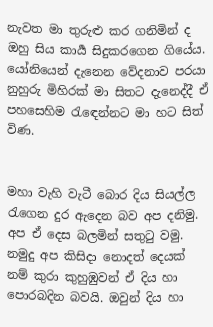නැවත මා තුරුළු කර ගනිමින් ද ඔහු සිය කාර්‍ය සිදුකරගෙන ගියේය.
යෝනියෙන් දැනෙන වේදනාව පරයා නුහුරු මිහිරක් මා සිතට දැනෙද්දී ඒ පහසෙහිම රැඳෙන්නට මා හට සිත් විණ.


මහා වැහි වැටී බොර දිය සියල්ල රැගෙන දුර ඇදෙන බව අප දනිමු. අප ඒ දෙස බලමින් සතුටු වමු. නමුදු අප කිසිදා නොදත් දෙයක් නම් කුරා කුහුඹුවන් ඒ දිය හා පොරබදින බවයි. ඔවුන් දිය හා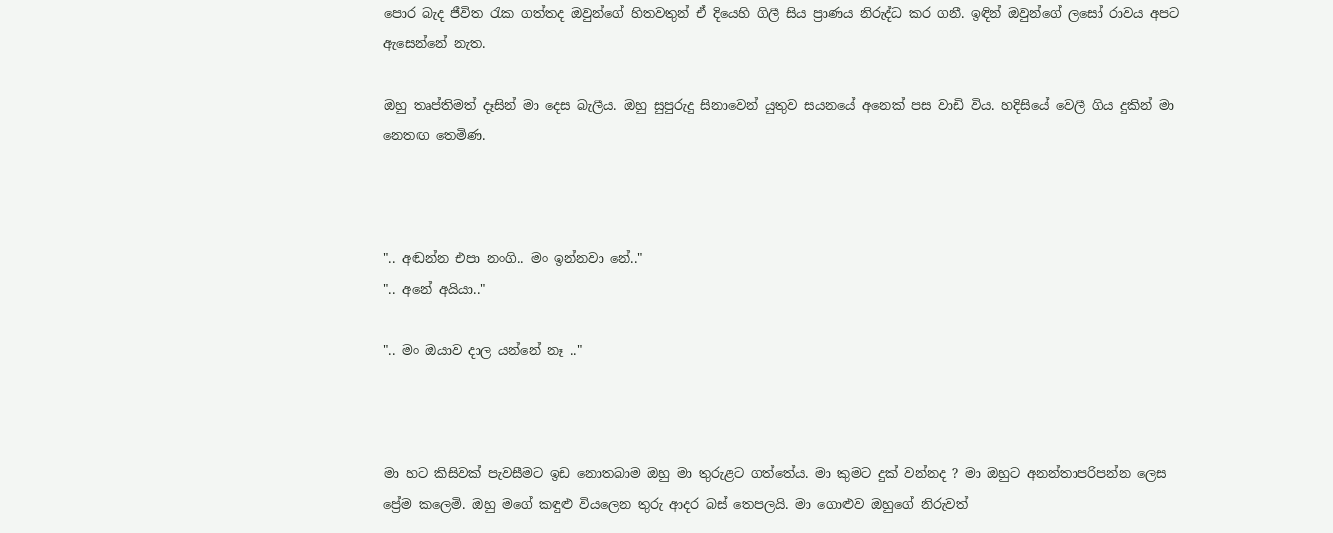පොර බැද ජීවිත රැක ගත්තද ඔවුන්ගේ හිතවතුන් ඒ දියෙහි ගිලී සිය ප්‍රාණය නිරුද්ධ කර ගනී. ඉඳින් ඔවුන්ගේ ලසෝ රාවය අපට ඇසෙන්නේ නැත.

ඔහු තෘප්තිමත් දෑසින් මා දෙස බැලීය. ඔහු සුපුරුදු සිනාවෙන් යුතුව සයනයේ අනෙක් පස වාඩි විය. හදිසියේ වෙලී ගිය දුකින් මා නෙතඟ තෙමිණ.



".. අඬන්න එපා නංගි.. මං ඉන්නවා නේ.."
".. අනේ අයියා.."

".. මං ඔයාව දාල යන්නේ නෑ .."



මා හට කිසිවක් පැවසීමට ඉඩ නොතබාම ඔහු මා තුරුළට ගත්තේය. මා කුමට දුක් වන්නද ? මා ඔහුට අනන්තාපරිපන්න ලෙස ප්‍රේම කලෙමි. ඔහු මගේ කඳුළු වියලෙන තුරු ආදර බස් තෙපලයි. මා ගොළුව ඔහුගේ නිරුවත්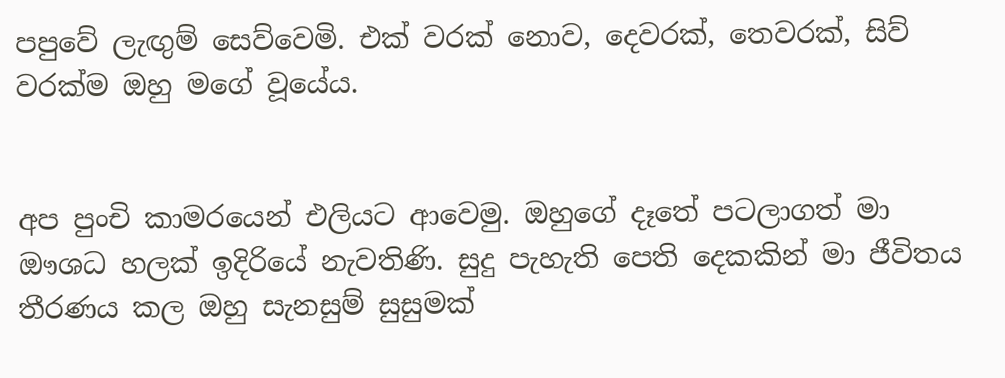පපුවේ ලැඟුම් සෙව්වෙමි. එක් වරක් නොව, දෙවරක්, තෙවරක්, සිව් වරක්ම ඔහු මගේ වූයේය.


අප පුංචි කාමරයෙන් එලියට ආවෙමු. ඔහුගේ දෑතේ පටලාගත් මා ඖශධ හලක් ඉදිරියේ නැවතිණි. සුදු පැහැති පෙති දෙකකින් මා ජීවිතය තීරණය කල ඔහු සැනසුම් සුසුමක්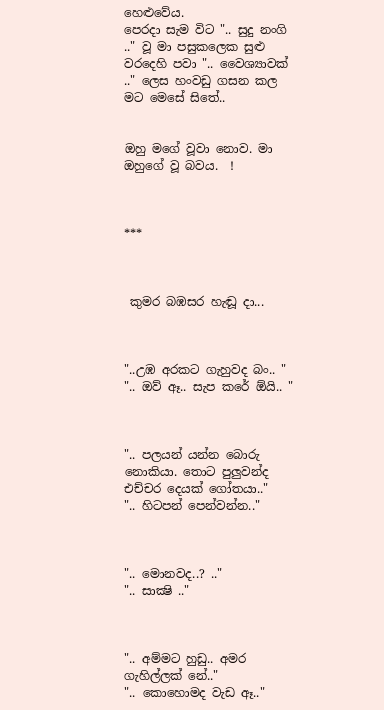හෙළුවේය.
පෙරදා සැම විට ".. සුදු නංගි .." වූ මා පසුකලෙක සුළු වරදෙහි පවා ".. වෛශ්‍යාවක් .." ලෙස හංවඩු ගසන කල මට මෙසේ සිතේ..


ඔහු මගේ වූවා නොව. මා ඔහුගේ වූ බවය.  !



***



 කුමර බඹසර හැඬූ දා...



"..උඹ අරකට ගැහුවද බං.. "
".. ඔව් ඈ.. සැප කරේ ඕයි.. "



".. පලයන් යන්න බොරු නොකියා. තොට පුලුවන්ද එච්චර දෙයක් ගෝතයා.."
".. හිටපන් පෙන්වන්න.."



".. මොනවද..? .."
".. සාක්‍ෂි .."



".. අම්මට හුඩු.. අමර ගැහිල්ලක් නේ.."
".. කොහොමද වැඩ ඈ.."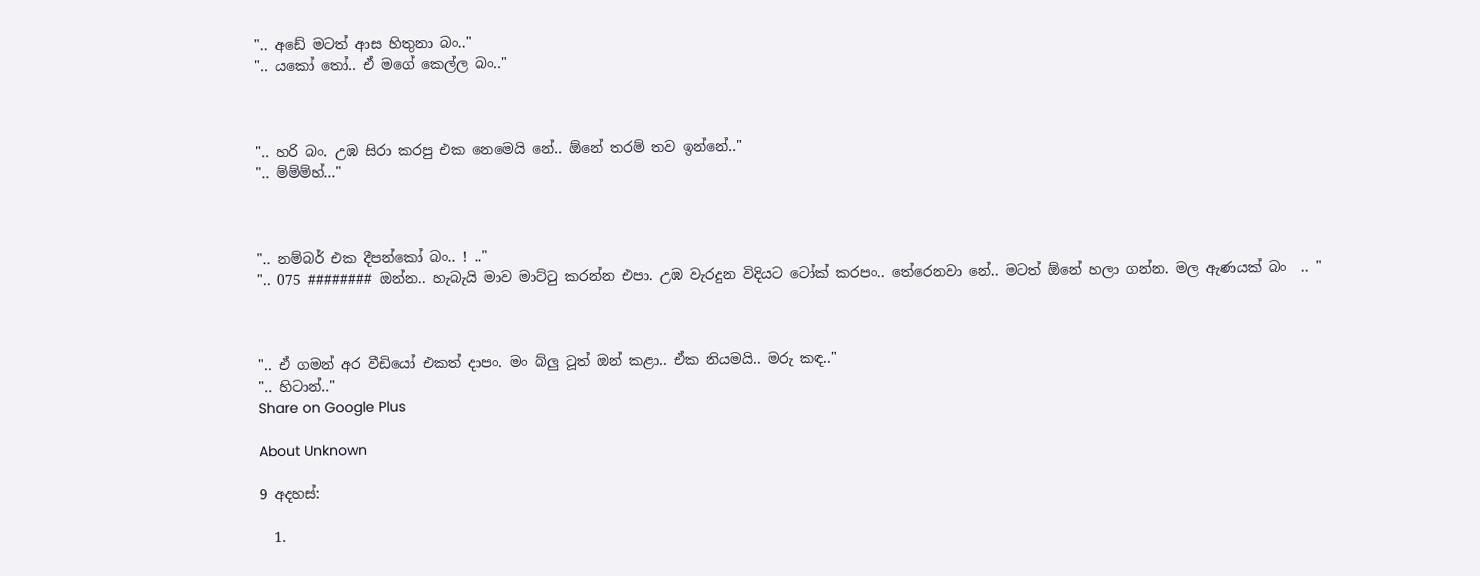".. අඩේ මටත් ආස හිතුනා බං.."
".. යකෝ තෝ.. ඒ මගේ කෙල්ල බං.."



".. හරි බං. උඹ සිරා කරපු එක නෙමෙයි නේ.. ඕනේ තරම් තව ඉන්නේ.."
".. ම්ම්ම්හ්..."



".. නම්බර් එක දීපන්කෝ බං.. ! .."
".. 075 ######## ඔන්න.. හැබැයි මාව මාට්ටු කරන්න එපා. උඹ වැරදුන විදියට ටෝක් කරපං.. තේරෙනවා නේ.. මටත් ඕනේ හලා ගන්න. මල ඇණයක් බං  .. "



".. ඒ ගමන් අර වීඩියෝ එකත් දාපං. මං බ්ලු ටූත් ඔන් කළා.. ඒක නියමයි.. මරු කඳ.."
".. හිටාන්.."
Share on Google Plus

About Unknown

9 අදහස්:

  1.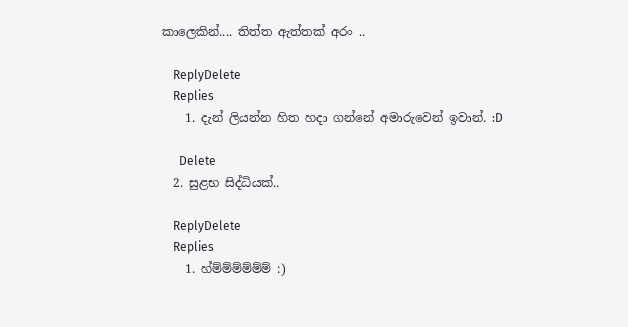කාලෙකින්.... තිත්ත ඇත්තක් අරං ..

    ReplyDelete
    Replies
    1. දැන් ලියන්න හිත හදා ගන්නේ අමාරුවෙන් ඉවාන්. :D

      Delete
  2. සුළභ සිද්ධියක්..

    ReplyDelete
    Replies
    1. හ්ම්ම්ම්ම්ම්ම් :)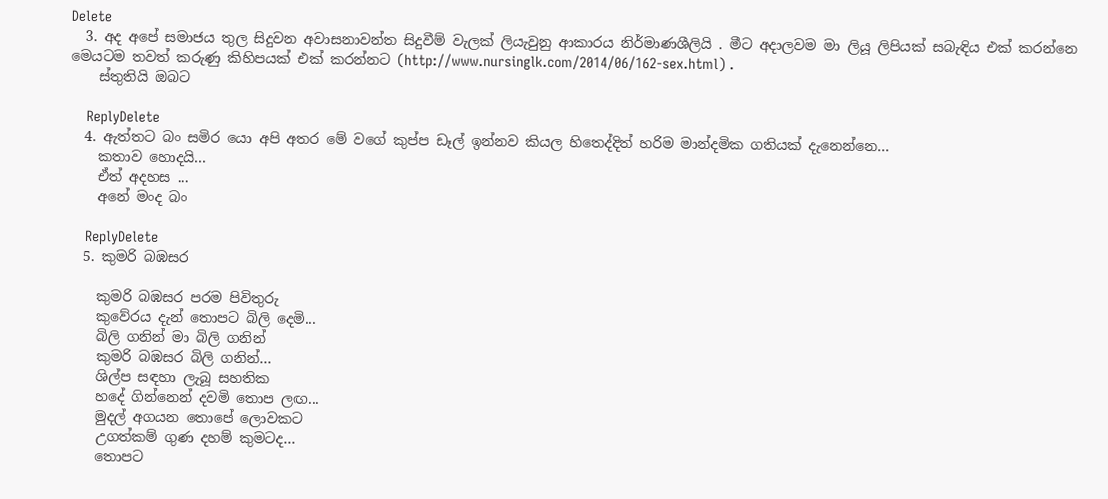Delete
  3. අද අපේ සමාජය තුල සිදුවන අවාසනාවන්ත සිදුවීම් වැලක් ලියැවුනු ආකාරය නිර්මාණශීලියි . මීට අදාලවම මා ලියූ ලිපියක් සබැඳිය එක් කරන්නෙ මෙයටම තවත් කරුණු කිහිපයක් එක් කරන්නට (http://www.nursinglk.com/2014/06/162-sex.html) .
    ස්තුතියි ඔබට

    ReplyDelete
  4. ඇත්තට බං සමිර යො අපි අතර මේ වගේ කුප්ප ඩෑල් ඉන්නව කියල හිතෙද්දිත් හරිම මාන්දමික ගතියක් දැනෙන්නෙ...
    කතාව හොදයි...
    ඒත් අදහස ...
    අනේ මංද බං

    ReplyDelete
  5. කුමරි බඹසර

    කුමරි බඹසර පරම පිවිතුරු
    කුවේරය දැන් තොපට බිලි දෙමි...
    බිලි ගනින් මා බිලි ගනින්
    කුමරි බඹසර බිලි ගනින්...
    ශිල්ප සඳහා ලැබූ සහතික
    හදේ ගින්නෙන් දවමි තොප ලඟ...
    මුදල් අගයන තොපේ ලොවකට
    උගත්කම් ගුණ දහම් කුමටද...
    තොපට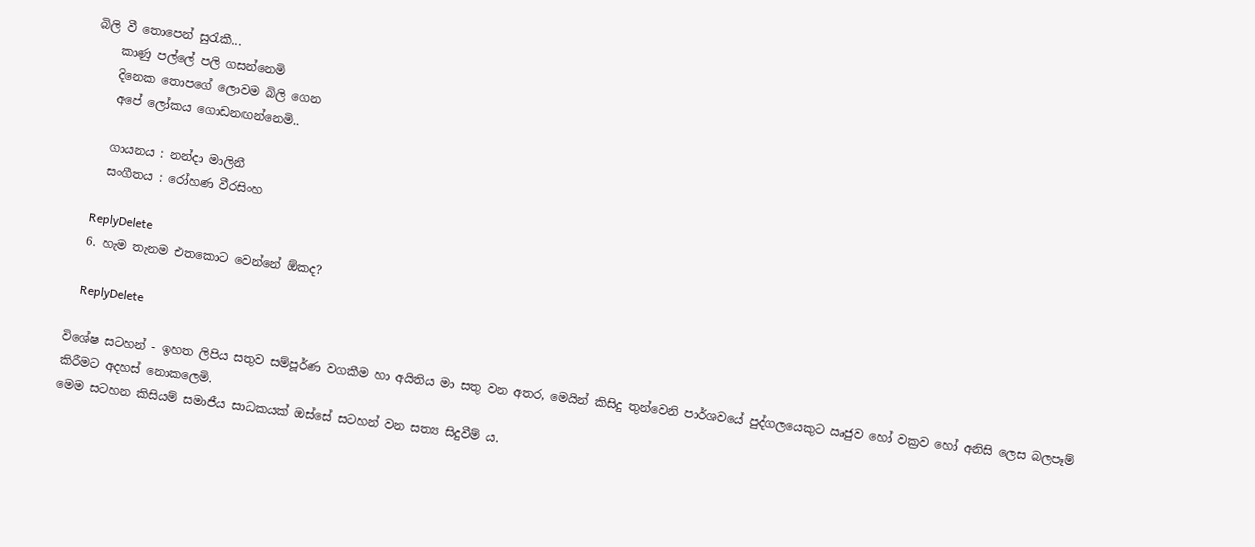බිලි වී තොපෙන් සුරැකී...
    කාණු පල්ලේ පලි ගසන්නෙමි
    දිනෙක තොපගේ ලොවම බිලි ගෙන
    අපේ ලෝකය ගොඩනඟන්නෙමි..

    ගායනය : නන්දා මාලිනී
    සංගීතය : රෝහණ වීරසිංහ

    ReplyDelete
  6. හැම තැනම එතකොට වෙන්නේ ඕකද?

    ReplyDelete

විශේෂ සටහන් - ඉහත ලිපිය සතුව සම්පූර්ණ වගකීම හා අයිතිය මා සතු වන අතර, මෙයින් කිසිදු තුන්වෙනි පාර්ශවයේ පුද්ගලයෙකුට ඍජුව හෝ වක්‍රව හෝ අනිසි ලෙස බලපෑම් කිරීමට අදහස් නොකලෙමි.
මෙම සටහන කිසියම් සමාජීය සාධකයක් ඔස්සේ සටහන් වන සත්‍ය සිදුවීම් ය.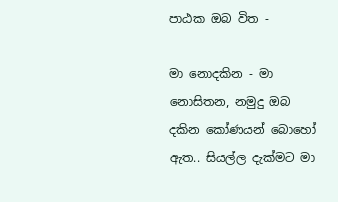පාඨක ඔබ විත -

මා නොදකින - මා නොසිතන, නමුදු ඔබ දකින කෝණයන් බොහෝ ඇත.. සියල්ල දැක්මට මා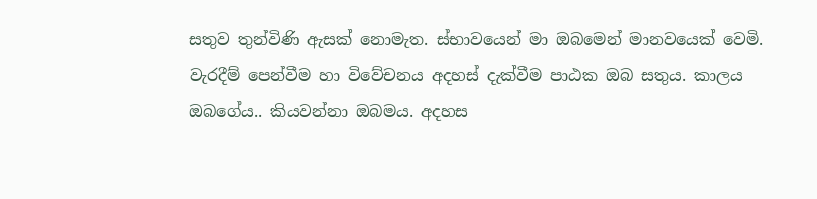සතුව තුන්විණි ඇසක් නොමැත. ස්භාවයෙන් මා ඔබමෙන් මානවයෙක් වෙමි.
වැරදීම් පෙන්වීම හා විවේචනය අදහස් දැක්වීම පාඨක ඔබ සතුය. කාලය ඔබගේය.. කියවන්නා ඔබමය. අදහස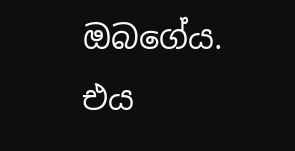ඔබගේය. එය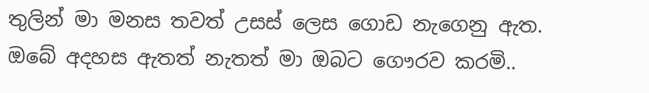තුලින් මා මනස තවත් උසස් ලෙස ගොඩ නැගෙනු ඇත.
ඔබේ අදහස ඇතත් නැතත් මා ඔබට ගෞරව කරමි..